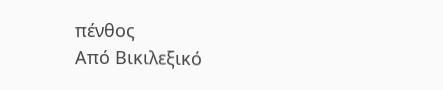πένθος
Από Βικιλεξικό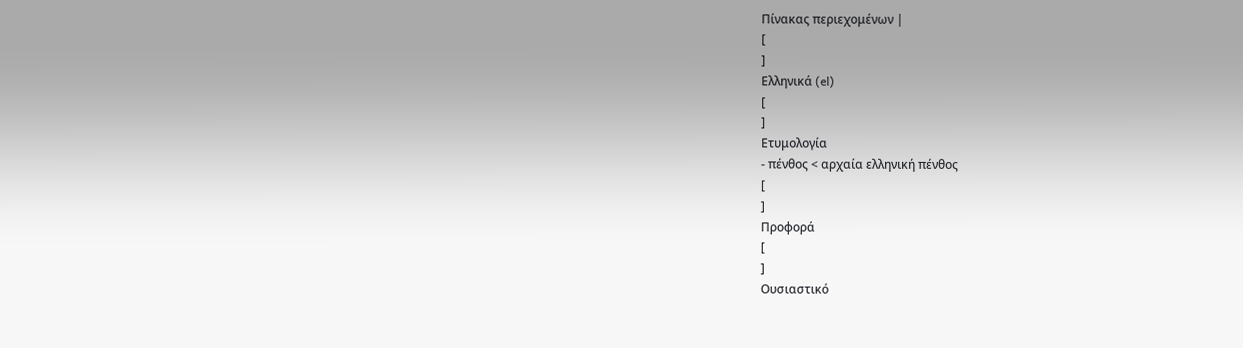Πίνακας περιεχομένων |
[
]
Ελληνικά (el)
[
]
Ετυμολογία
- πένθος < αρχαία ελληνική πένθος
[
]
Προφορά
[
]
Ουσιαστικό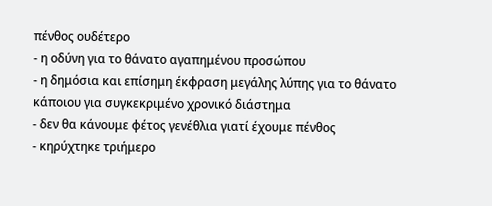πένθος ουδέτερο
- η οδύνη για το θάνατο αγαπημένου προσώπου
- η δημόσια και επίσημη έκφραση μεγάλης λύπης για το θάνατο κάποιου για συγκεκριμένο χρονικό διάστημα
- δεν θα κάνουμε φέτος γενέθλια γιατί έχουμε πένθος
- κηρύχτηκε τριήμερο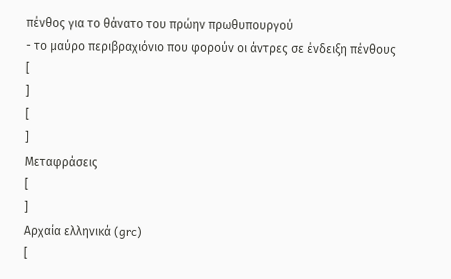πένθος για το θάνατο του πρώην πρωθυπουργού
- το μαύρο περιβραχιόνιο που φορούν οι άντρες σε ένδειξη πένθους
[
]
[
]
Μεταφράσεις
[
]
Αρχαία ελληνικά (grc)
[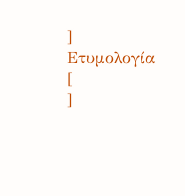]
Ετυμολογία
[
]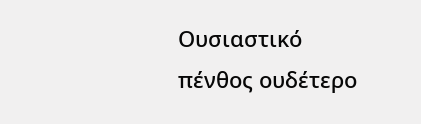Ουσιαστικό
πένθος ουδέτερο